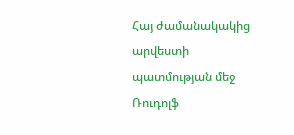Հայ ժամանակակից արվեստի պատմության մեջ Ռուդոլֆ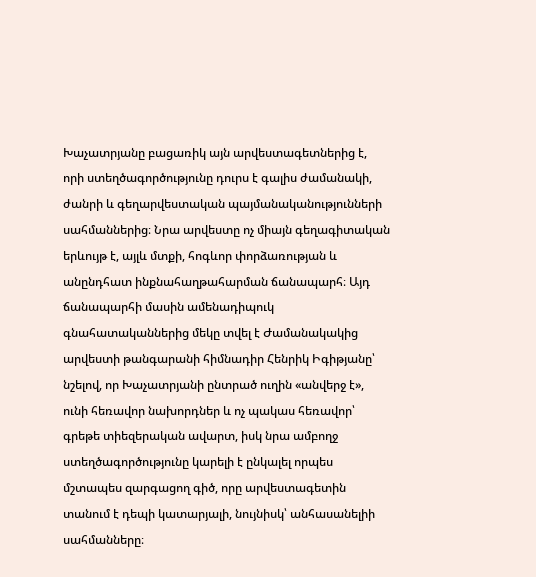Խաչատրյանը բացառիկ այն արվեստագետներից է, որի ստեղծագործությունը դուրս է գալիս ժամանակի, ժանրի և գեղարվեստական պայմանականությունների սահմաններից։ Նրա արվեստը ոչ միայն գեղագիտական երևույթ է, այլև մտքի, հոգևոր փորձառության և անընդհատ ինքնահաղթահարման ճանապարհ։ Այդ ճանապարհի մասին ամենադիպուկ գնահատականներից մեկը տվել է Ժամանակակից արվեստի թանգարանի հիմնադիր Հենրիկ Իգիթյանը՝ նշելով, որ Խաչատրյանի ընտրած ուղին «անվերջ է», ունի հեռավոր նախորդներ և ոչ պակաս հեռավոր՝ գրեթե տիեզերական ավարտ, իսկ նրա ամբողջ ստեղծագործությունը կարելի է ընկալել որպես մշտապես զարգացող գիծ, որը արվեստագետին տանում է դեպի կատարյալի, նույնիսկ՝ անհասանելիի սահմանները։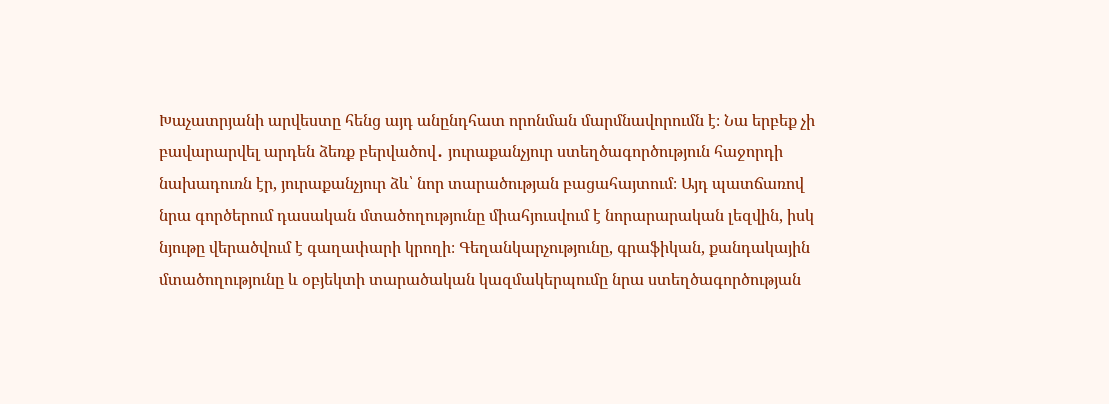Խաչատրյանի արվեստը հենց այդ անընդհատ որոնման մարմնավորումն է։ Նա երբեք չի բավարարվել արդեն ձեռք բերվածով․ յուրաքանչյուր ստեղծագործություն հաջորդի նախադուռն էր, յուրաքանչյուր ձև՝ նոր տարածության բացահայտում։ Այդ պատճառով նրա գործերում դասական մտածողությունը միահյուսվում է նորարարական լեզվին, իսկ նյութը վերածվում է գաղափարի կրողի։ Գեղանկարչությունը, գրաֆիկան, քանդակային մտածողությունը և օբյեկտի տարածական կազմակերպումը նրա ստեղծագործության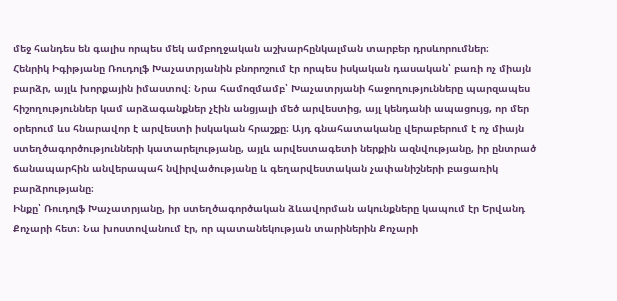մեջ հանդես են գալիս որպես մեկ ամբողջական աշխարհընկալման տարբեր դրսևորումներ։
Հենրիկ Իգիթյանը Ռուդոլֆ Խաչատրյանին բնորոշում էր որպես իսկական դասական՝ բառի ոչ միայն բարձր, այլև խորքային իմաստով։ Նրա համոզմամբ՝ Խաչատրյանի հաջողությունները պարզապես հիշողություններ կամ արձագանքներ չէին անցյալի մեծ արվեստից, այլ կենդանի ապացույց, որ մեր օրերում ևս հնարավոր է արվեստի իսկական հրաշքը։ Այդ գնահատականը վերաբերում է ոչ միայն ստեղծագործությունների կատարելությանը, այլև արվեստագետի ներքին ազնվությանը, իր ընտրած ճանապարհին անվերապահ նվիրվածությանը և գեղարվեստական չափանիշների բացառիկ բարձրությանը։
Ինքը՝ Ռուդոլֆ Խաչատրյանը, իր ստեղծագործական ձևավորման ակունքները կապում էր Երվանդ Քոչարի հետ։ Նա խոստովանում էր, որ պատանեկության տարիներին Քոչարի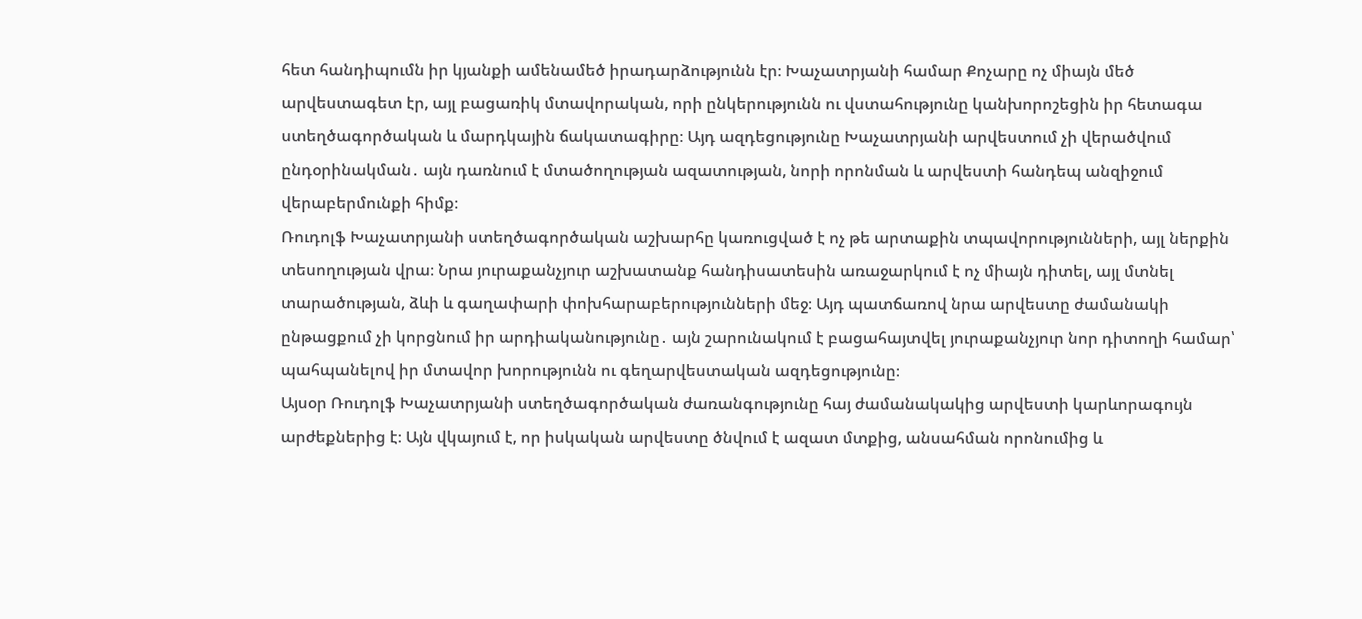հետ հանդիպումն իր կյանքի ամենամեծ իրադարձությունն էր։ Խաչատրյանի համար Քոչարը ոչ միայն մեծ արվեստագետ էր, այլ բացառիկ մտավորական, որի ընկերությունն ու վստահությունը կանխորոշեցին իր հետագա ստեղծագործական և մարդկային ճակատագիրը։ Այդ ազդեցությունը Խաչատրյանի արվեստում չի վերածվում ընդօրինակման․ այն դառնում է մտածողության ազատության, նորի որոնման և արվեստի հանդեպ անզիջում վերաբերմունքի հիմք։
Ռուդոլֆ Խաչատրյանի ստեղծագործական աշխարհը կառուցված է ոչ թե արտաքին տպավորությունների, այլ ներքին տեսողության վրա։ Նրա յուրաքանչյուր աշխատանք հանդիսատեսին առաջարկում է ոչ միայն դիտել, այլ մտնել տարածության, ձևի և գաղափարի փոխհարաբերությունների մեջ։ Այդ պատճառով նրա արվեստը ժամանակի ընթացքում չի կորցնում իր արդիականությունը․ այն շարունակում է բացահայտվել յուրաքանչյուր նոր դիտողի համար՝ պահպանելով իր մտավոր խորությունն ու գեղարվեստական ազդեցությունը։
Այսօր Ռուդոլֆ Խաչատրյանի ստեղծագործական ժառանգությունը հայ ժամանակակից արվեստի կարևորագույն արժեքներից է։ Այն վկայում է, որ իսկական արվեստը ծնվում է ազատ մտքից, անսահման որոնումից և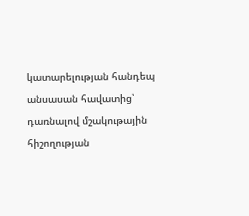կատարելության հանդեպ անսասան հավատից՝ դառնալով մշակութային հիշողության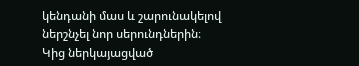կենդանի մաս և շարունակելով ներշնչել նոր սերունդներին։
Կից ներկայացված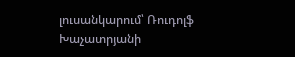լուսանկարում՝ Ռուդոլֆ Խաչատրյանի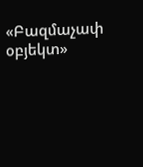«Բազմաչափ օբյեկտ»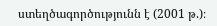ստեղծագործությունն է (2001 թ.)։